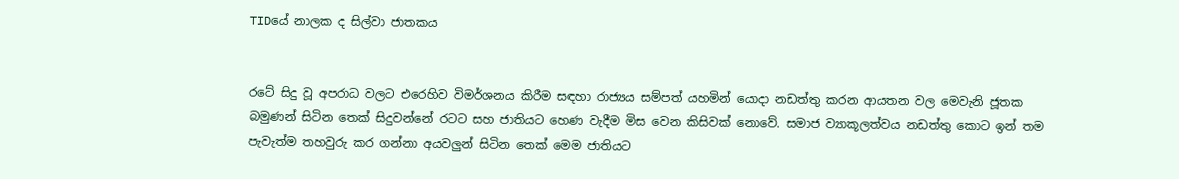TIDයේ නාලක ද සිල්වා ජාතකය


රටේ සිදු වූ අපරාධ වලට එරෙහිව විමර්ශනය කිරීම සඳහා රාජ්‍යය සම්පත් යහමින් යොදා නඩත්තු කරන ආයතන වල මෙවැනි ජූතක බමුණන් සිටින තෙක් සිදුවන්නේ රටට සහ ජාතියට හෙණ වැදීම මිස වෙන කිසිවක් නොවේ. සමාජ ව්‍යාකූලත්වය නඩත්තු කොට ඉන් තම පැවැත්ම තහවුරු කර ගන්නා අයවලුන් සිටින තෙක් මෙම ජාතියට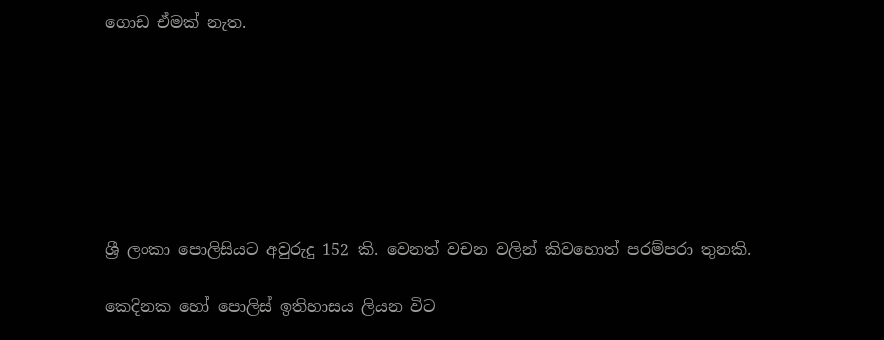ගොඩ ඒමක් නැත.







ශ්‍රී ලංකා පොලිසියට අවුරුදු 152 කි. වෙනත් වචන වලින් කිවහොත් පරම්පරා තුනකි.

කෙදිනක හෝ පොලිස් ඉතිහාසය ලියන විට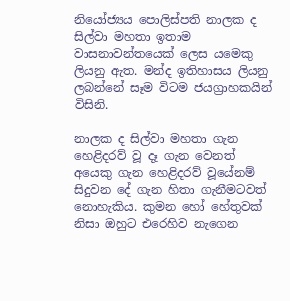නියෝජ්‍යය පොලිස්පති නාලක ද සිල්වා මහතා ඉතාම වාසනාවන්තයෙක් ලෙස යමෙකු ලියනු ඇත. මන්ද ඉතිහාසය ලියනු ලබන්නේ සෑම විටම ජයග්‍රාහකයින් විසිනි.

නාලක ද සිල්වා මහතා ගැන හෙළිදරව් වූ දෑ ගැන වෙනත් අයෙකු ගැන හෙළිදරව් වූයේනම් සිදුවන දේ ගැන හිතා ගැනීමටවත් නොහැකිය. කුමන හෝ හේතුවක් නිසා ඔහුට එරෙහිව නැගෙන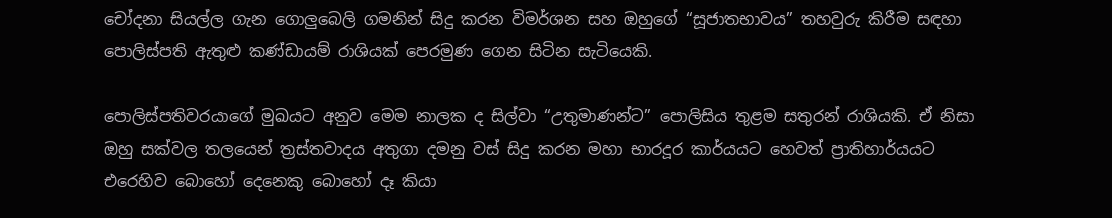චෝදනා සියල්ල ගැන ගොලුබෙලි ගමනින් සිදු කරන විමර්ශන සහ ඔහුගේ “සූජාතභාවය” තහවුරු කිරීම සඳහා පොලිස්පති ඇතුළු කණ්ඩායම් රාශියක් පෙරමුණ ගෙන සිටින සැටියෙකි.

පොලිස්පතිවරයාගේ මුඛයට අනුව මෙම නාලක ද සිල්වා “උතුමාණන්ට” පොලිසිය තුළම සතුරන් රාශියකි. ඒ නිසා ඔහු සක්වල තලයෙන් ත්‍රස්තවාදය අතුගා දමනු වස් සිදු කරන මහා භාරදූර කාර්යයට හෙවත් ප්‍රාතිහාර්යයට එරෙහිව බොහෝ දෙනෙකු බොහෝ දෑ කියා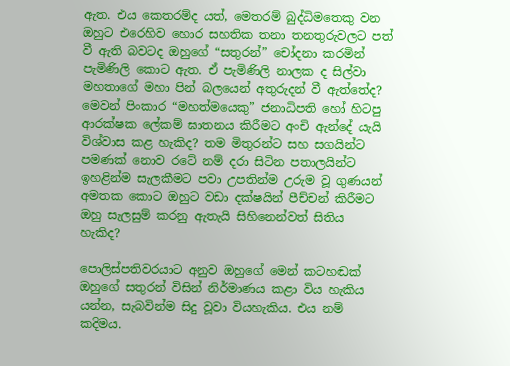ඇත. එය කෙතරම්ද යත්, මෙතරම් බුද්ධිමතෙකු වන ඔහුට එරෙහිව හොර සහතික තනා තනතුරුවලට පත් වී ඇති බවටද ඔහුගේ “සතුරන්” චෝදනා කරමින් පැමිණිලි කොට ඇත. ඒ පැමිණිලි නාලක ද සිල්වා මහතාගේ මහා පින් බලයෙන් අතුරුදන් වී ඇත්තේද? මෙවන් පිංකාර “මහත්මයෙකු” ජනාධිපති හෝ හිටපු ආරක්ෂක ලේකම් ඝාතනය කිරීමට අංචි ඇන්දේ යැයි විශ්වාස කළ හැකිද? තම මිතුරන්ට සහ සගයින්ට පමණක් නොව රටේ නම් දරා සිටින පතාලයින්ට ඉහළින්ම සැලකීමට පවා උපතින්ම උරුම වූ ගුණයන් අමතක කොට ඔහුට වඩා දක්ෂයින් පීච්චන් කිරීමට ඔහු සැලසුම් කරනු ඇතැයි සිහිනෙන්වත් සිතිය හැකිද?

පොලිස්පතිවරයාට අනුව ඔහුගේ මෙන් කටහඬක් ඔහුගේ සතුරන් විසින් නිර්මාණය කළා විය හැකිය යන්න, සැබවින්ම සිදු වූවා වියහැකිය. එය නම් කදිමය.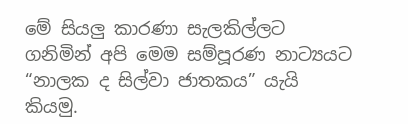මේ සියලු කාරණා සැලකිල්ලට ගනිමින් අපි මෙම සම්පූරණ නාට්‍යයට “නාලක ද සිල්වා ජාතකය” යැයි කියමු.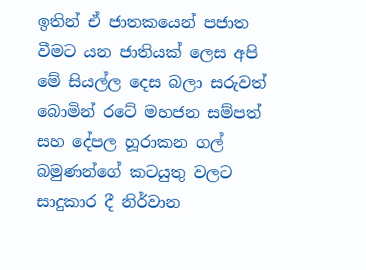ඉතින් ඒ ජාතකයෙන් පජාත වීමට යන ජාතියක් ලෙස අපි මේ සියල්ල දෙස බලා සරුවත් බොමින් රටේ මහජන සම්පත් සහ දේපල හූරාකන ගල් බමුණන්ගේ කටයුතු වලට සාදුකාර දී නිර්වාන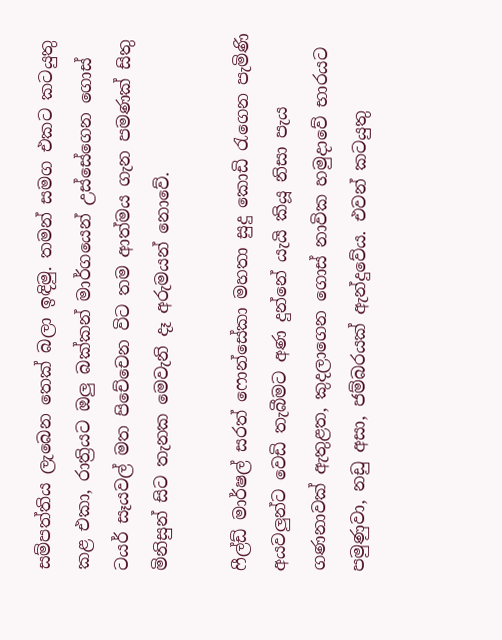සම්පත්තිය ලැබෙන තෙක් බලා ඉඳිමු. තමන් සමග එකට කටයුතු කළ එකා, රාත්‍රියට ඔලු බක්කන් මාර්ගයෙන් උස්සේගෙන ගොස් ටයර් සෑයවල් මත පිචේචෙන විට තම ආත්මය ගැන පමණක් සිතු මිනිසුන් සිට තැනක මෙවැනි දෑ අරුමයන් නොවේ.

ෆීල්ඩ් මාර්ෂල් සරත් ෆොන්සේකා මහතා සුදු කොඩි රැගෙන පැමිණි අයවලුන්ට වෙඩි තැබීමට අණ දුන්නේ යැයි කියූ නිසා පැය ගණනාවක් ඇතුළත, කුදලාගෙන ගොස් නාවික හමුදාවේ භාරයට පමුණුවා, නඩු අසා, ජම්බරයක් ඇන්දුවේය. එවන් කටයුතු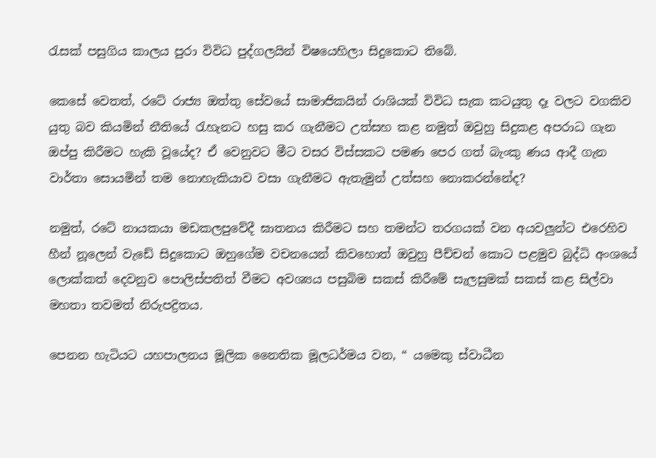රැසක් පසුගිය කාලය පුරා විවිධ පුද්ගලයින් විෂයෙහිලා සිදුකොට තිබේ.

කෙසේ වෙතත්, රටේ රාජ්‍ය ඔත්තු සේවයේ සාමාජිකයින් රාශියක් විවිධ සැක කටයුතු දෑ වලට වගකිව යුතු බව කියමින් නීතියේ රැහැනට හසු කර ගැනීමට උත්සහ කළ නමුත් ඔවුහු සිදුකළ අපරාධ ගැන ඔප්පු කිරීමට හැකි වූයේද? ඒ වෙනුවට මීට වසර විස්සකට පමණ පෙර ගත් බැංකු ණය ආදී ගැන වාර්තා සොයමින් තම නොහැකියාව වසා ගැනීමට ඇතැමුන් උත්සහ නොකරන්නේද?

නමුත්, රටේ නායකයා මඩකලපුවේදී ඝාතනය කිරීමට සහ තමන්ට තරගයක් වන අයවලුන්ට එරෙහිව හීන් නූලෙන් වැඩේ සිදුකොට ඔහුගේම වචනයෙන් කිවහොත් ඔවුහු පීච්චන් කොට පළමුව බුද්ධි අංශයේ ලොක්කත් දෙවනුව පොලිස්පතිත් වීමට අවශ්‍යය පසුබිම සකස් කිරීමේ සැලසුමක් සකස් කළ සිල්වා මහතා තවමත් නිරුපද්‍රිතය.

පෙනන හැටියට යහපාලනය මූලික නෛතික මූලධර්මය වන, “ යමෙකු ස්වාධීන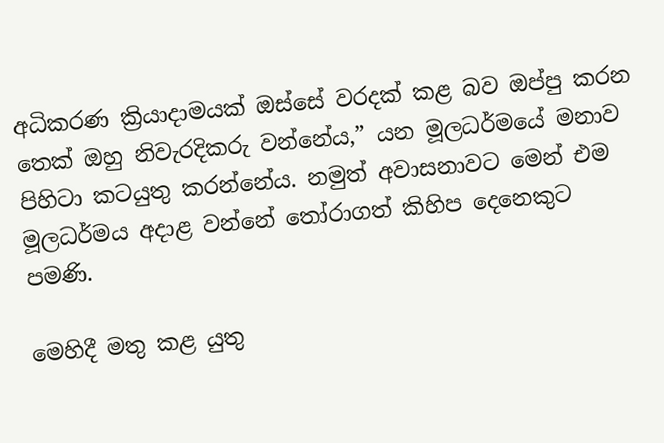අධිකරණ ක්‍රියාදාමයක් ඔස්සේ වරදක් කළ බව ඔප්පු කරන තෙක් ඔහු නිවැරදිකරු වන්නේය,” යන මූලධර්මයේ මනාව පිහිටා කටයුතු කරන්නේය. නමුත් අවාසනාවට මෙන් එම මූලධර්මය අදාළ වන්නේ තෝරාගත් කිහිප දෙනෙකුට පමණි.

මෙහිදී මතු කළ යුතු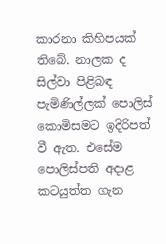කාරනා කිහිපයක් තිබේ. නාලක ද සිල්වා පිළිබඳ පැමිණිල්ලක් පොලිස් කොමිසමට ඉදිරිපත් වී ඇත. එසේම පොලිස්පති අදාළ කටයුත්ත ගැන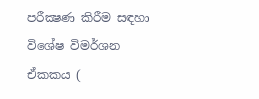පරීක්‍ෂණ කිරීම සඳහා විශේෂ විමර්ශන ඒකකය (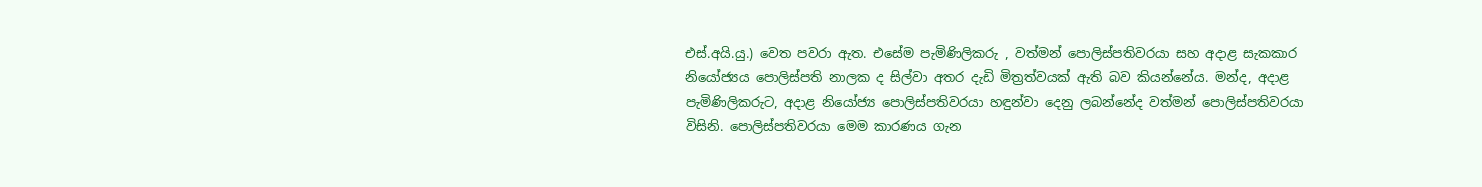එස්.අයි.යු.) වෙත පවරා ඇත. එසේම පැමිණිලිකරු , වත්මන් පොලිස්පතිවරයා සහ අදාළ සැකකාර නියෝජ්‍යය පොලිස්පති නාලක ද සිල්වා අතර දැඩි මිත්‍රත්වයක් ඇති බව කියන්නේය. මන්ද, අදාළ පැමිණිලිකරුට, අදාළ නියෝජ්‍ය පොලිස්පතිවරයා හඳුන්වා දෙනු ලබන්නේද වත්මන් පොලිස්පතිවරයා විසිනි. පොලිස්පතිවරයා මෙම කාරණය ගැන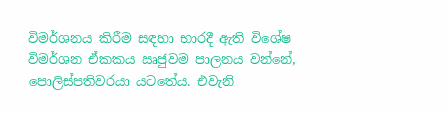විමර්ශනය කිරීම සඳහා භාරදී ඇති විශේෂ විමර්ශන ඒකකය ඍජුවම පාලනය වන්නේ, පොලිස්පතිවරයා යටතේය. එවැනි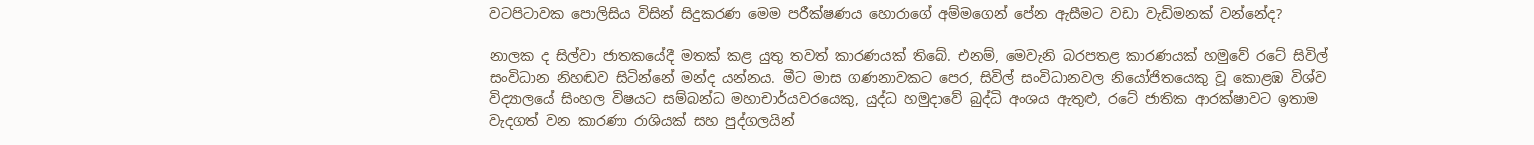වටපිටාවක පොලිසිය විසින් සිදුකරණ මෙම පරීක්ෂණය හොරාගේ අම්මගෙන් පේන ඇසීමට වඩා වැඩිමනක් වන්නේද?

නාලක ද සිල්වා ජාතකයේදී මතක් කළ යුතු තවත් කාරණයක් තිබේ. එනම්, මෙවැනි බරපතළ කාරණයක් හමුවේ රටේ සිවිල් සංවිධාන නිහඬව සිටින්නේ මන්ද යන්නය. මීට මාස ගණනාවකට පෙර, සිවිල් සංවිධානවල නියෝජිතයෙකු වූ කොළඹ විශ්ව විද්‍යාලයේ සිංහල විෂයට සම්බන්ධ මහාචාර්යවරයෙකු, යුද්ධ හමුදාවේ බුද්ධි අංශය ඇතුළු, රටේ ජාතික ආරක්ෂාවට ඉතාම වැදගත් වන කාරණා රාශියක් සහ පුද්ගලයින්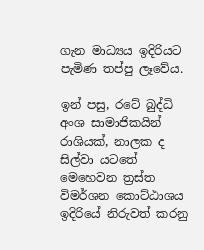ගැන මාධ්‍යය ඉදිරියට පැමිණ තප්පු ලෑවේය.

ඉන් පසු, රටේ බුද්ධි අංශ සාමාජිකයින් රාශියක්, නාලක ද සිල්වා යටතේ මෙහෙවන ත්‍රස්ත විමර්ශන කොට්ඨාශය ඉදිරියේ නිරුවත් කරනු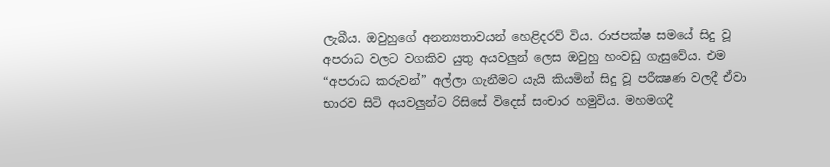ලැබීය. ඔවුහුගේ අනන්‍යතාවයන් හෙළිදරව් විය. රාජපක්ෂ සමයේ සිදු වූ අපරාධ වලට වගකිව යුතු අයවලුන් ලෙස ඔවුහු හංවඩු ගැසුවේය. එම “අපරාධ කරුවන්” අල්ලා ගැනීමට යැයි කියමින් සිදු වූ පරීක්‍ෂණ වලදී ඒවා භාරව සිටි අයවලුන්ට රිසිසේ විදෙස් සංචාර හමුවිය. මහමගදී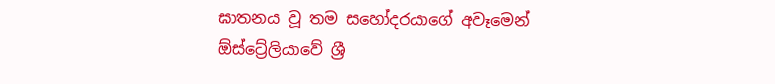ඝාතනය වූ තම සහෝදරයාගේ අවෑමෙන් ඕස්ට්‍රේලියාවේ ශ්‍රී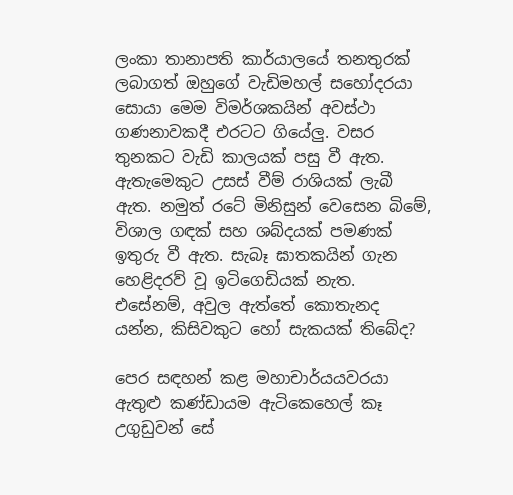ලංකා තානාපති කාර්යාලයේ තනතුරක් ලබාගත් ඔහුගේ වැඩිමහල් සහෝදරයා සොයා මෙම විමර්ශකයින් අවස්ථා ගණනාවකදී එරටට ගියේලු. වසර තුනකට වැඩි කාලයක් පසු වී ඇත. ඇතැමෙකුට උසස් වීම් රාශියක් ලැබී ඇත. නමුත් රටේ මිනිසුන් වෙසෙන බිමේ, විශාල ගඳක් සහ ශබ්දයක් පමණක් ඉතුරු වී ඇත. සැබෑ ඝාතකයින් ගැන හෙළිදරව් වූ ඉටිගෙඩියක් නැත. එසේනම්, අවුල ඇත්තේ කොතැනද යන්න, කිසිවකුට හෝ සැකයක් තිබේද?

පෙර සඳහන් කළ මහාචාර්යයවරයා ඇතුළු කණ්ඩායම ඇටිකෙහෙල් කෑ උගුඩුවන් සේ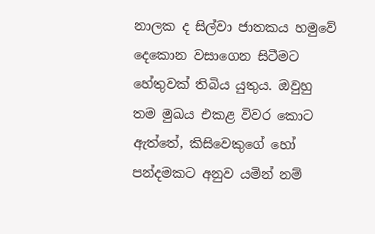නාලක ද සිල්වා ජාතකය හමුවේ දෙකොන වසාගෙන සිටීමට හේතුවක් තිබිය යුතුය. ඔවුහු තම මුඛය එකළ විවර කොට ඇත්තේ, කිසිවෙකුගේ හෝ පන්දමකට අනුව යමින් නම්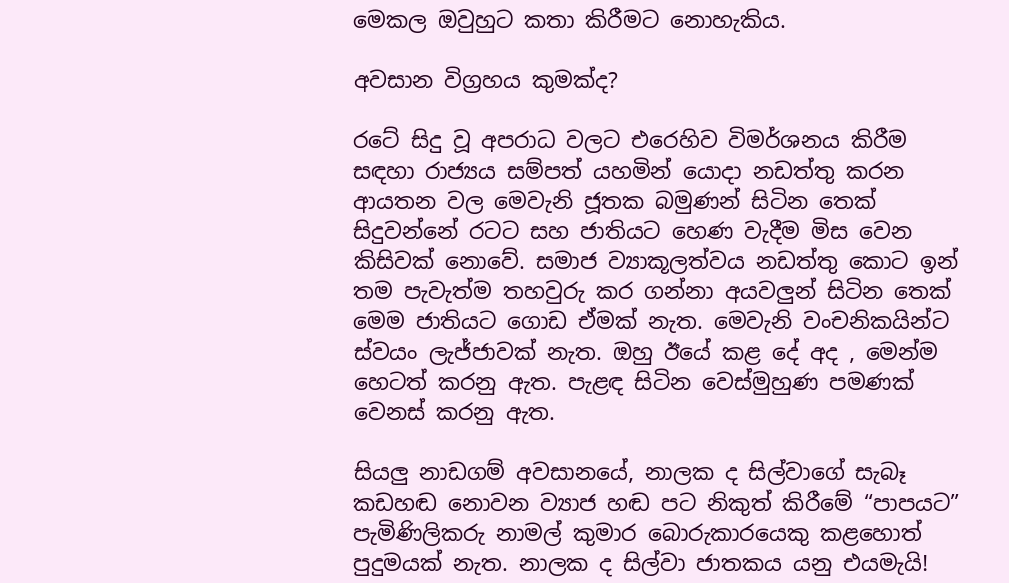මෙකල ඔවුහුට කතා කිරීමට නොහැකිය.

අවසාන විග්‍රහය කුමක්ද?

රටේ සිදු වූ අපරාධ වලට එරෙහිව විමර්ශනය කිරීම සඳහා රාජ්‍යය සම්පත් යහමින් යොදා නඩත්තු කරන ආයතන වල මෙවැනි ජූතක බමුණන් සිටින තෙක් සිදුවන්නේ රටට සහ ජාතියට හෙණ වැදීම මිස වෙන කිසිවක් නොවේ. සමාජ ව්‍යාකූලත්වය නඩත්තු කොට ඉන් තම පැවැත්ම තහවුරු කර ගන්නා අයවලුන් සිටින තෙක් මෙම ජාතියට ගොඩ ඒමක් නැත. මෙවැනි වංචනිකයින්ට ස්වයං ලැජ්ජාවක් නැත. ඔහු ඊයේ කළ දේ අද , මෙන්ම හෙටත් කරනු ඇත. පැළඳ සිටින වෙස්මුහුණ පමණක් වෙනස් කරනු ඇත.

සියලු නාඩගම් අවසානයේ, නාලක ද සිල්වාගේ සැබෑ කඩහඬ නොවන ව්‍යාජ හඬ පට නිකුත් කිරීමේ “පාපයට” පැමිණිලිකරු නාමල් කුමාර බොරුකාරයෙකු කළහොත් පුදුමයක් නැත. නාලක ද සිල්වා ජාතකය යනු එයමැයි!